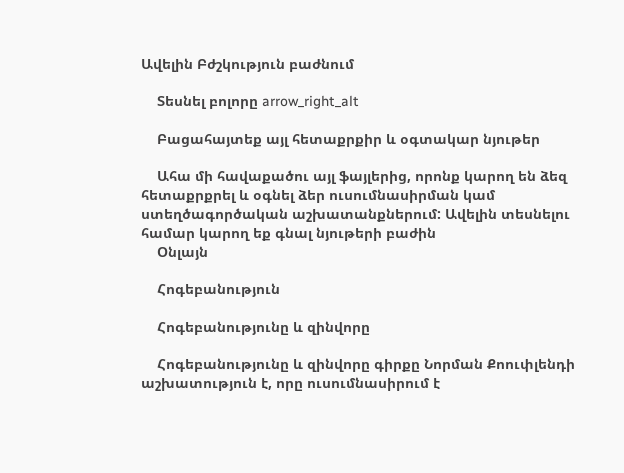Ավելին Բժշկություն բաժնում

    Տեսնել բոլորը arrow_right_alt

    Բացահայտեք այլ հետաքրքիր և օգտակար նյութեր

    Ահա մի հավաքածու այլ ֆայլերից, որոնք կարող են ձեզ հետաքրքրել և օգնել ձեր ուսումնասիրման կամ ստեղծագործական աշխատանքներում: Ավելին տեսնելու համար կարող եք գնալ նյութերի բաժին
    Օնլայն

    Հոգեբանություն

    Հոգեբանությունը և զինվորը

    Հոգեբանությունը և զինվորը գիրքը Նորման Քոուփլենդի աշխատություն է, որը ուսումնասիրում է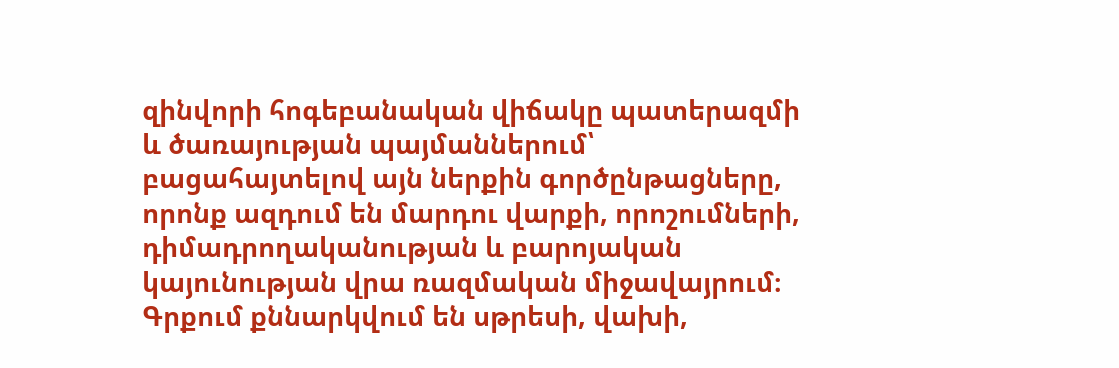զինվորի հոգեբանական վիճակը պատերազմի և ծառայության պայմաններում՝ բացահայտելով այն ներքին գործընթացները, որոնք ազդում են մարդու վարքի, որոշումների, դիմադրողականության և բարոյական կայունության վրա ռազմական միջավայրում։ Գրքում քննարկվում են սթրեսի, վախի,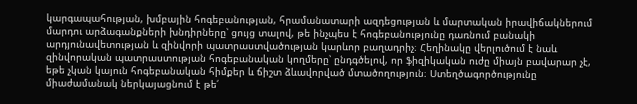կարգապահության, խմբային հոգեբանության, հրամանատարի ազդեցության և մարտական իրավիճակներում մարդու արձագանքների խնդիրները՝ ցույց տալով, թե ինչպես է հոգեբանությունը դառնում բանակի արդյունավետության և զինվորի պատրաստվածության կարևոր բաղադրիչ։ Հեղինակը վերլուծում է նաև զինվորական պատրաստության հոգեբանական կողմերը՝ ընդգծելով, որ ֆիզիկական ուժը միայն բավարար չէ, եթե չկան կայուն հոգեբանական հիմքեր և ճիշտ ձևավորված մտածողություն։ Ստեղծագործությունը միաժամանակ ներկայացնում է թե՛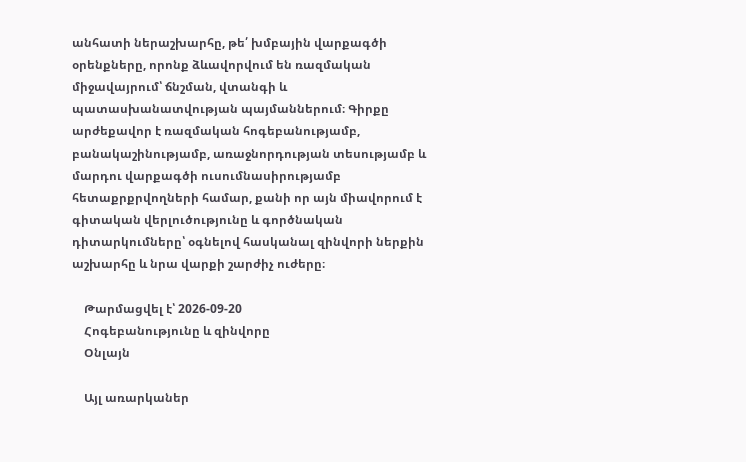անհատի ներաշխարհը, թե՛ խմբային վարքագծի օրենքները, որոնք ձևավորվում են ռազմական միջավայրում՝ ճնշման, վտանգի և պատասխանատվության պայմաններում։ Գիրքը արժեքավոր է ռազմական հոգեբանությամբ, բանակաշինությամբ, առաջնորդության տեսությամբ և մարդու վարքագծի ուսումնասիրությամբ հետաքրքրվողների համար, քանի որ այն միավորում է գիտական վերլուծությունը և գործնական դիտարկումները՝ օգնելով հասկանալ զինվորի ներքին աշխարհը և նրա վարքի շարժիչ ուժերը։

    Թարմացվել է՝ 2026-09-20
    Հոգեբանությունը և զինվորը
    Օնլայն

    Այլ առարկաներ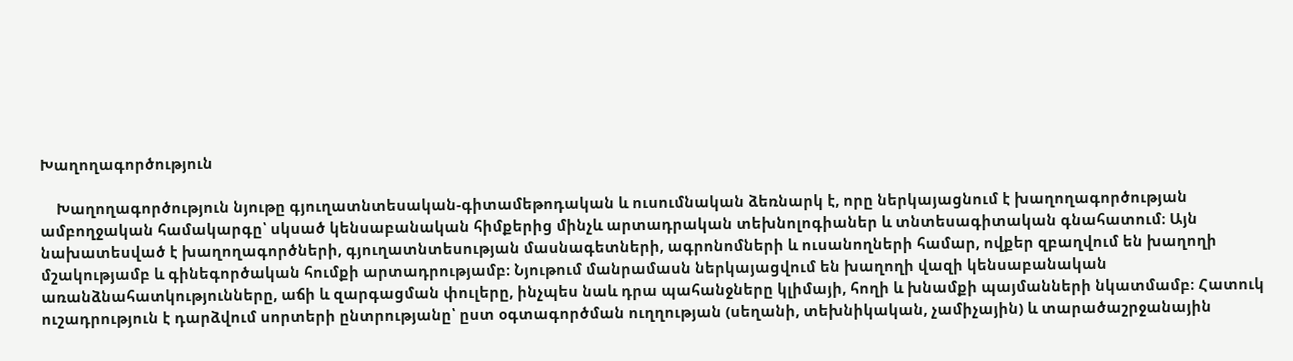Խաղողագործություն

    Խաղողագործություն նյութը գյուղատնտեսական-գիտամեթոդական և ուսումնական ձեռնարկ է, որը ներկայացնում է խաղողագործության ամբողջական համակարգը՝ սկսած կենսաբանական հիմքերից մինչև արտադրական տեխնոլոգիաներ և տնտեսագիտական գնահատում։ Այն նախատեսված է խաղողագործների, գյուղատնտեսության մասնագետների, ագրոնոմների և ուսանողների համար, ովքեր զբաղվում են խաղողի մշակությամբ և գինեգործական հումքի արտադրությամբ։ Նյութում մանրամասն ներկայացվում են խաղողի վազի կենսաբանական առանձնահատկությունները, աճի և զարգացման փուլերը, ինչպես նաև դրա պահանջները կլիմայի, հողի և խնամքի պայմանների նկատմամբ։ Հատուկ ուշադրություն է դարձվում սորտերի ընտրությանը՝ ըստ օգտագործման ուղղության (սեղանի, տեխնիկական, չամիչային) և տարածաշրջանային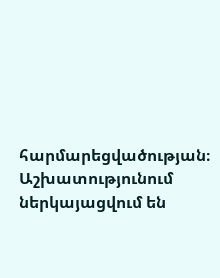հարմարեցվածության։ Աշխատությունում ներկայացվում են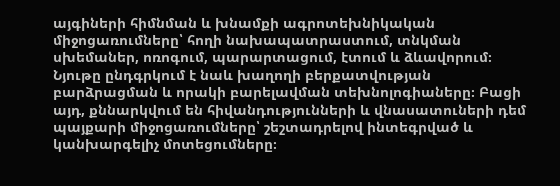այգիների հիմնման և խնամքի ագրոտեխնիկական միջոցառումները՝ հողի նախապատրաստում, տնկման սխեմաներ, ոռոգում, պարարտացում, էտում և ձևավորում։ Նյութը ընդգրկում է նաև խաղողի բերքատվության բարձրացման և որակի բարելավման տեխնոլոգիաները։ Բացի այդ, քննարկվում են հիվանդությունների և վնասատուների դեմ պայքարի միջոցառումները՝ շեշտադրելով ինտեգրված և կանխարգելիչ մոտեցումները։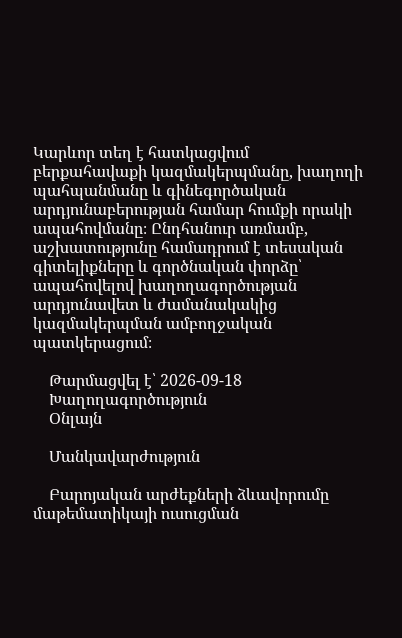Կարևոր տեղ է հատկացվում բերքահավաքի կազմակերպմանը, խաղողի պահպանմանը և գինեգործական արդյունաբերության համար հումքի որակի ապահովմանը։ Ընդհանուր առմամբ, աշխատությունը համադրում է տեսական գիտելիքները և գործնական փորձը՝ ապահովելով խաղողագործության արդյունավետ և ժամանակակից կազմակերպման ամբողջական պատկերացում։

    Թարմացվել է՝ 2026-09-18
    Խաղողագործություն
    Օնլայն

    Մանկավարժություն

    Բարոյական արժեքների ձևավորումը մաթեմատիկայի ուսուցման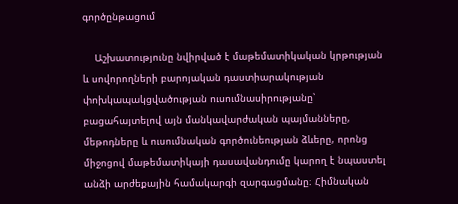գործընթացում

    Աշխատությունը նվիրված է մաթեմատիկական կրթության և սովորողների բարոյական դաստիարակության փոխկապակցվածության ուսումնասիրությանը՝ բացահայտելով այն մանկավարժական պայմանները, մեթոդները և ուսումնական գործունեության ձևերը, որոնց միջոցով մաթեմատիկայի դասավանդումը կարող է նպաստել անձի արժեքային համակարգի զարգացմանը։ Հիմնական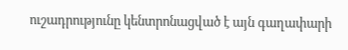ուշադրությունը կենտրոնացված է այն գաղափարի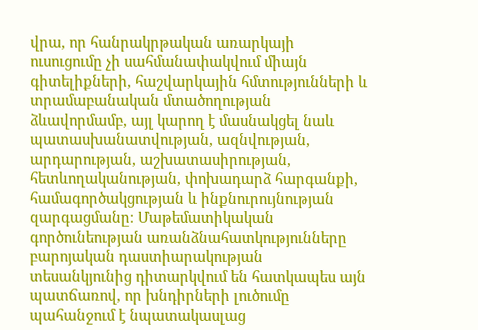վրա, որ հանրակրթական առարկայի ուսուցումը չի սահմանափակվում միայն գիտելիքների, հաշվարկային հմտությունների և տրամաբանական մտածողության ձևավորմամբ, այլ կարող է մասնակցել նաև պատասխանատվության, ազնվության, արդարության, աշխատասիրության, հետևողականության, փոխադարձ հարգանքի, համագործակցության և ինքնուրույնության զարգացմանը։ Մաթեմատիկական գործունեության առանձնահատկությունները բարոյական դաստիարակության տեսանկյունից դիտարկվում են հատկապես այն պատճառով, որ խնդիրների լուծումը պահանջում է նպատակասլաց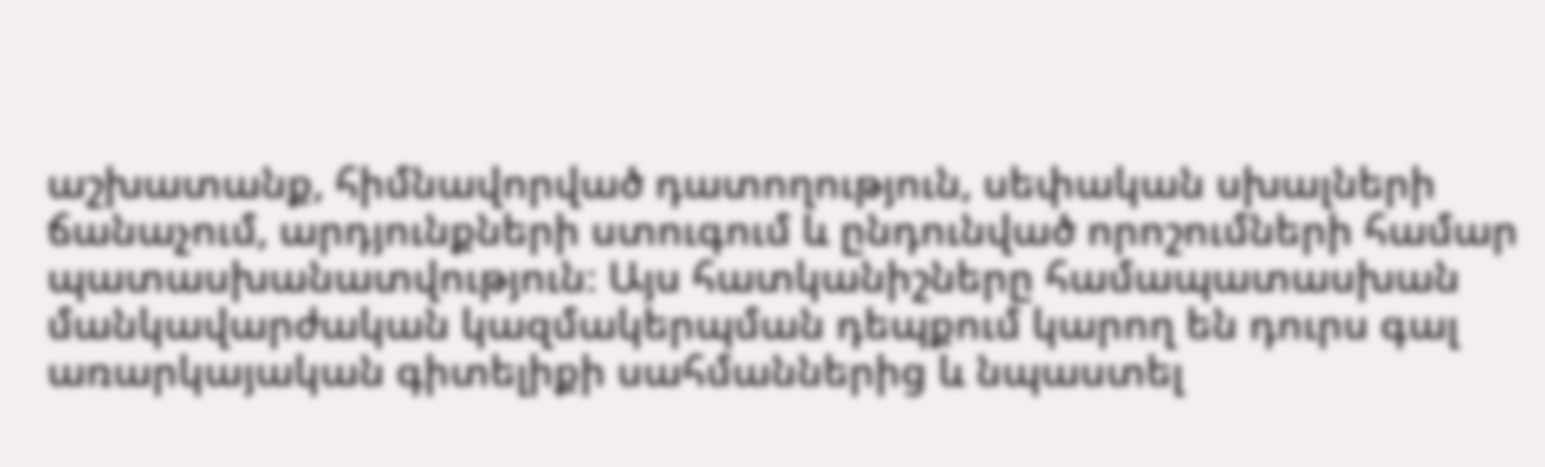աշխատանք, հիմնավորված դատողություն, սեփական սխալների ճանաչում, արդյունքների ստուգում և ընդունված որոշումների համար պատասխանատվություն։ Այս հատկանիշները համապատասխան մանկավարժական կազմակերպման դեպքում կարող են դուրս գալ առարկայական գիտելիքի սահմաններից և նպաստել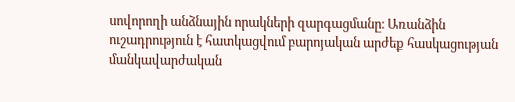սովորողի անձնային որակների զարգացմանը։ Առանձին ուշադրություն է հատկացվում բարոյական արժեք հասկացության մանկավարժական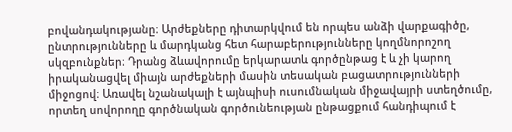բովանդակությանը։ Արժեքները դիտարկվում են որպես անձի վարքագիծը, ընտրությունները և մարդկանց հետ հարաբերությունները կողմնորոշող սկզբունքներ։ Դրանց ձևավորումը երկարատև գործընթաց է և չի կարող իրականացվել միայն արժեքների մասին տեսական բացատրությունների միջոցով։ Առավել նշանակալի է այնպիսի ուսումնական միջավայրի ստեղծումը, որտեղ սովորողը գործնական գործունեության ընթացքում հանդիպում է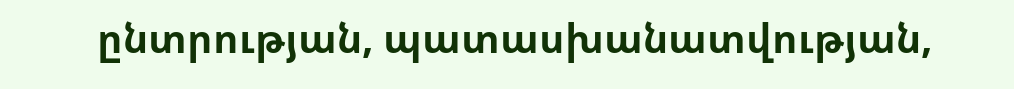ընտրության, պատասխանատվության,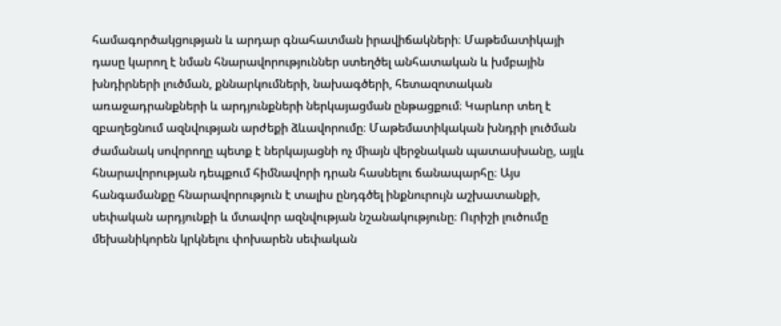համագործակցության և արդար գնահատման իրավիճակների։ Մաթեմատիկայի դասը կարող է նման հնարավորություններ ստեղծել անհատական և խմբային խնդիրների լուծման, քննարկումների, նախագծերի, հետազոտական առաջադրանքների և արդյունքների ներկայացման ընթացքում։ Կարևոր տեղ է զբաղեցնում ազնվության արժեքի ձևավորումը։ Մաթեմատիկական խնդրի լուծման ժամանակ սովորողը պետք է ներկայացնի ոչ միայն վերջնական պատասխանը, այլև հնարավորության դեպքում հիմնավորի դրան հասնելու ճանապարհը։ Այս հանգամանքը հնարավորություն է տալիս ընդգծել ինքնուրույն աշխատանքի, սեփական արդյունքի և մտավոր ազնվության նշանակությունը։ Ուրիշի լուծումը մեխանիկորեն կրկնելու փոխարեն սեփական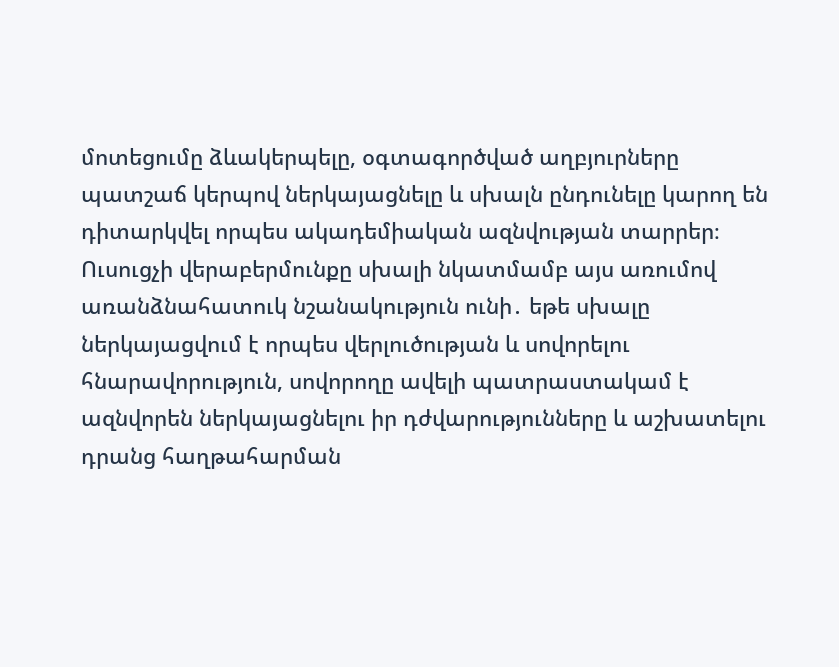մոտեցումը ձևակերպելը, օգտագործված աղբյուրները պատշաճ կերպով ներկայացնելը և սխալն ընդունելը կարող են դիտարկվել որպես ակադեմիական ազնվության տարրեր։ Ուսուցչի վերաբերմունքը սխալի նկատմամբ այս առումով առանձնահատուկ նշանակություն ունի․ եթե սխալը ներկայացվում է որպես վերլուծության և սովորելու հնարավորություն, սովորողը ավելի պատրաստակամ է ազնվորեն ներկայացնելու իր դժվարությունները և աշխատելու դրանց հաղթահարման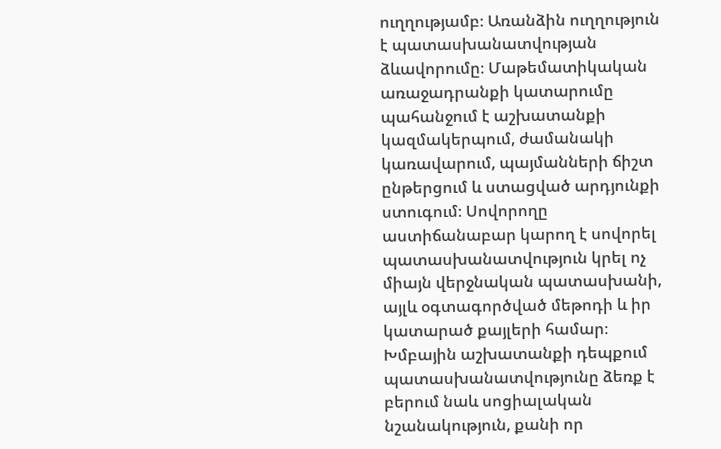ուղղությամբ։ Առանձին ուղղություն է պատասխանատվության ձևավորումը։ Մաթեմատիկական առաջադրանքի կատարումը պահանջում է աշխատանքի կազմակերպում, ժամանակի կառավարում, պայմանների ճիշտ ընթերցում և ստացված արդյունքի ստուգում։ Սովորողը աստիճանաբար կարող է սովորել պատասխանատվություն կրել ոչ միայն վերջնական պատասխանի, այլև օգտագործված մեթոդի և իր կատարած քայլերի համար։ Խմբային աշխատանքի դեպքում պատասխանատվությունը ձեռք է բերում նաև սոցիալական նշանակություն, քանի որ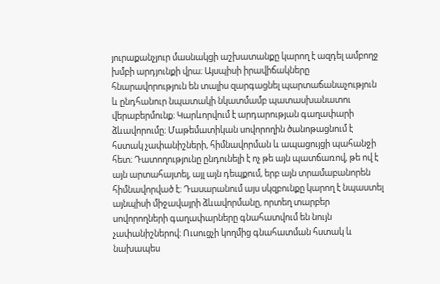յուրաքանչյուր մասնակցի աշխատանքը կարող է ազդել ամբողջ խմբի արդյունքի վրա։ Այսպիսի իրավիճակները հնարավորություն են տալիս զարգացնել պարտաճանաչություն և ընդհանուր նպատակի նկատմամբ պատասխանատու վերաբերմունք։ Կարևորվում է արդարության գաղափարի ձևավորումը։ Մաթեմատիկան սովորողին ծանոթացնում է հստակ չափանիշների, հիմնավորման և ապացույցի պահանջի հետ։ Դատողությունը ընդունելի է ոչ թե այն պատճառով, թե ով է այն արտահայտել, այլ այն դեպքում, երբ այն տրամաբանորեն հիմնավորված է։ Դասարանում այս սկզբունքը կարող է նպաստել այնպիսի միջավայրի ձևավորմանը, որտեղ տարբեր սովորողների գաղափարները գնահատվում են նույն չափանիշներով։ Ուսուցչի կողմից գնահատման հստակ և նախապես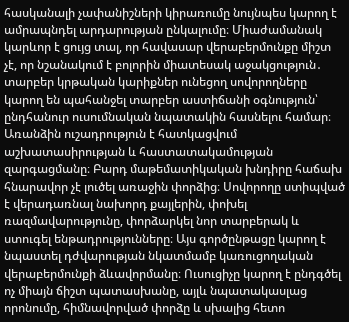հասկանալի չափանիշների կիրառումը նույնպես կարող է ամրապնդել արդարության ընկալումը։ Միաժամանակ կարևոր է ցույց տալ, որ հավասար վերաբերմունքը միշտ չէ, որ նշանակում է բոլորին միատեսակ աջակցություն․ տարբեր կրթական կարիքներ ունեցող սովորողները կարող են պահանջել տարբեր աստիճանի օգնություն՝ ընդհանուր ուսումնական նպատակին հասնելու համար։ Առանձին ուշադրություն է հատկացվում աշխատասիրության և հաստատակամության զարգացմանը։ Բարդ մաթեմատիկական խնդիրը հաճախ հնարավոր չէ լուծել առաջին փորձից։ Սովորողը ստիպված է վերադառնալ նախորդ քայլերին, փոխել ռազմավարությունը, փորձարկել նոր տարբերակ և ստուգել ենթադրությունները։ Այս գործընթացը կարող է նպաստել դժվարության նկատմամբ կառուցողական վերաբերմունքի ձևավորմանը։ Ուսուցիչը կարող է ընդգծել ոչ միայն ճիշտ պատասխանը, այլև նպատակասլաց որոնումը, հիմնավորված փորձը և սխալից հետո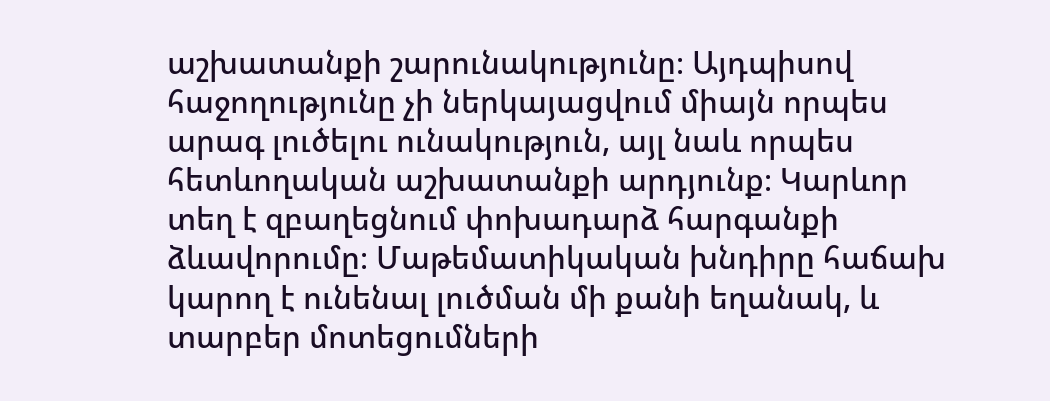աշխատանքի շարունակությունը։ Այդպիսով հաջողությունը չի ներկայացվում միայն որպես արագ լուծելու ունակություն, այլ նաև որպես հետևողական աշխատանքի արդյունք։ Կարևոր տեղ է զբաղեցնում փոխադարձ հարգանքի ձևավորումը։ Մաթեմատիկական խնդիրը հաճախ կարող է ունենալ լուծման մի քանի եղանակ, և տարբեր մոտեցումների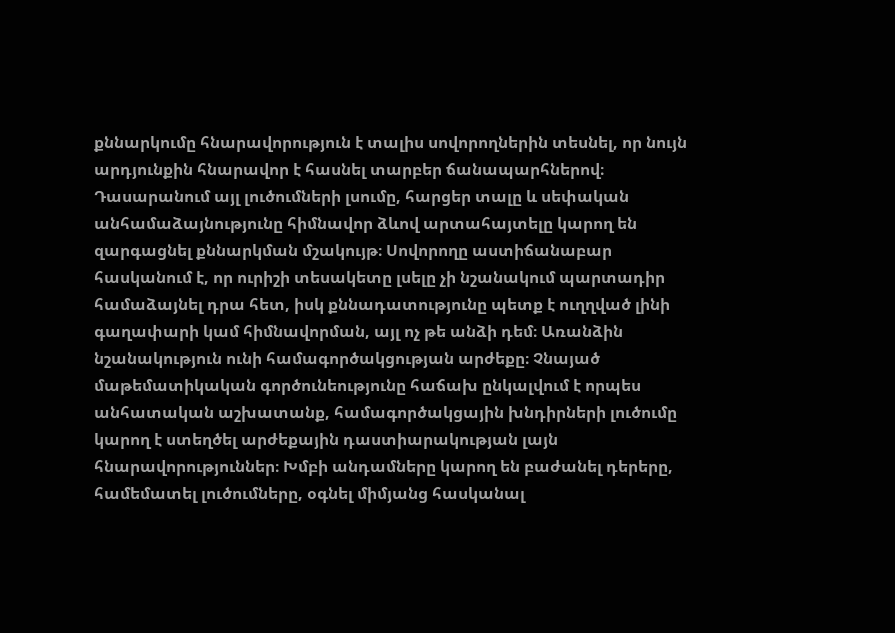քննարկումը հնարավորություն է տալիս սովորողներին տեսնել, որ նույն արդյունքին հնարավոր է հասնել տարբեր ճանապարհներով։ Դասարանում այլ լուծումների լսումը, հարցեր տալը և սեփական անհամաձայնությունը հիմնավոր ձևով արտահայտելը կարող են զարգացնել քննարկման մշակույթ։ Սովորողը աստիճանաբար հասկանում է, որ ուրիշի տեսակետը լսելը չի նշանակում պարտադիր համաձայնել դրա հետ, իսկ քննադատությունը պետք է ուղղված լինի գաղափարի կամ հիմնավորման, այլ ոչ թե անձի դեմ։ Առանձին նշանակություն ունի համագործակցության արժեքը։ Չնայած մաթեմատիկական գործունեությունը հաճախ ընկալվում է որպես անհատական աշխատանք, համագործակցային խնդիրների լուծումը կարող է ստեղծել արժեքային դաստիարակության լայն հնարավորություններ։ Խմբի անդամները կարող են բաժանել դերերը, համեմատել լուծումները, օգնել միմյանց հասկանալ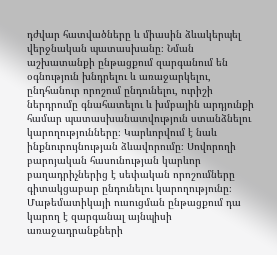դժվար հատվածները և միասին ձևակերպել վերջնական պատասխանը։ Նման աշխատանքի ընթացքում զարգանում են օգնություն խնդրելու և առաջարկելու, ընդհանուր որոշում ընդունելու, ուրիշի ներդրումը գնահատելու և խմբային արդյունքի համար պատասխանատվություն ստանձնելու կարողությունները։ Կարևորվում է նաև ինքնուրույնության ձևավորումը։ Սովորողի բարոյական հասունության կարևոր բաղադրիչներից է սեփական որոշումները գիտակցաբար ընդունելու կարողությունը։ Մաթեմատիկայի ուսուցման ընթացքում դա կարող է զարգանալ այնպիսի առաջադրանքների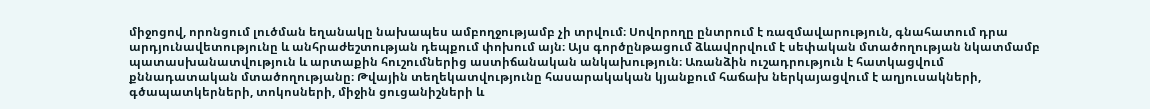միջոցով, որոնցում լուծման եղանակը նախապես ամբողջությամբ չի տրվում։ Սովորողը ընտրում է ռազմավարություն, գնահատում դրա արդյունավետությունը և անհրաժեշտության դեպքում փոխում այն։ Այս գործընթացում ձևավորվում է սեփական մտածողության նկատմամբ պատասխանատվություն և արտաքին հուշումներից աստիճանական անկախություն։ Առանձին ուշադրություն է հատկացվում քննադատական մտածողությանը։ Թվային տեղեկատվությունը հասարակական կյանքում հաճախ ներկայացվում է աղյուսակների, գծապատկերների, տոկոսների, միջին ցուցանիշների և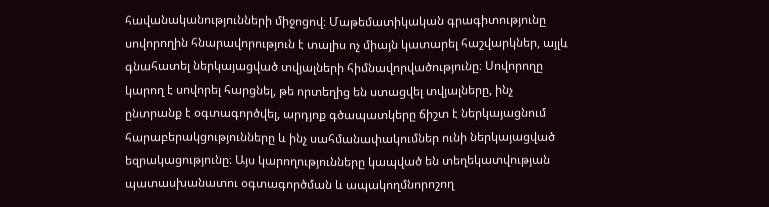հավանականությունների միջոցով։ Մաթեմատիկական գրագիտությունը սովորողին հնարավորություն է տալիս ոչ միայն կատարել հաշվարկներ, այլև գնահատել ներկայացված տվյալների հիմնավորվածությունը։ Սովորողը կարող է սովորել հարցնել, թե որտեղից են ստացվել տվյալները, ինչ ընտրանք է օգտագործվել, արդյոք գծապատկերը ճիշտ է ներկայացնում հարաբերակցությունները և ինչ սահմանափակումներ ունի ներկայացված եզրակացությունը։ Այս կարողությունները կապված են տեղեկատվության պատասխանատու օգտագործման և ապակողմնորոշող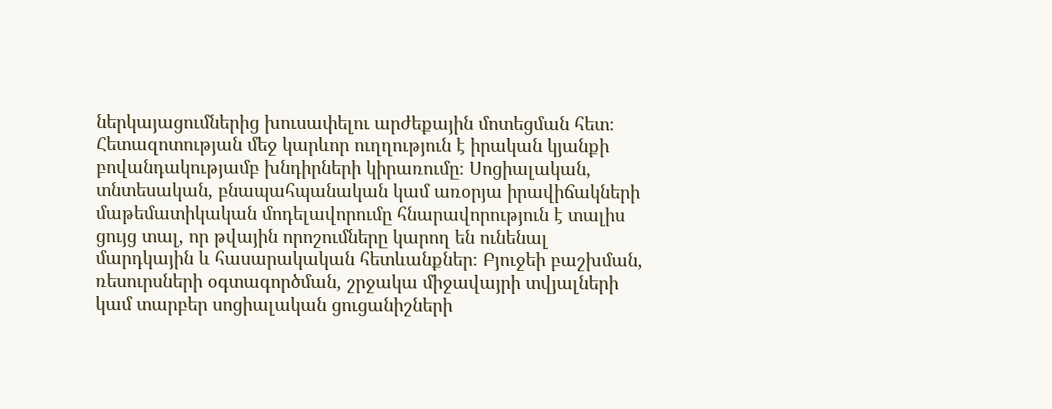ներկայացումներից խուսափելու արժեքային մոտեցման հետ։ Հետազոտության մեջ կարևոր ուղղություն է իրական կյանքի բովանդակությամբ խնդիրների կիրառումը։ Սոցիալական, տնտեսական, բնապահպանական կամ առօրյա իրավիճակների մաթեմատիկական մոդելավորումը հնարավորություն է տալիս ցույց տալ, որ թվային որոշումները կարող են ունենալ մարդկային և հասարակական հետևանքներ։ Բյուջեի բաշխման, ռեսուրսների օգտագործման, շրջակա միջավայրի տվյալների կամ տարբեր սոցիալական ցուցանիշների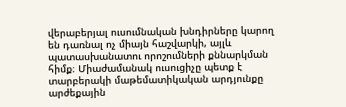վերաբերյալ ուսումնական խնդիրները կարող են դառնալ ոչ միայն հաշվարկի, այլև պատասխանատու որոշումների քննարկման հիմք։ Միաժամանակ ուսուցիչը պետք է տարբերակի մաթեմատիկական արդյունքը արժեքային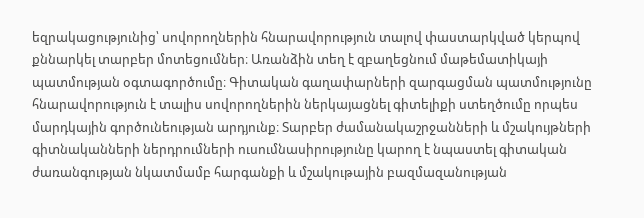եզրակացությունից՝ սովորողներին հնարավորություն տալով փաստարկված կերպով քննարկել տարբեր մոտեցումներ։ Առանձին տեղ է զբաղեցնում մաթեմատիկայի պատմության օգտագործումը։ Գիտական գաղափարների զարգացման պատմությունը հնարավորություն է տալիս սովորողներին ներկայացնել գիտելիքի ստեղծումը որպես մարդկային գործունեության արդյունք։ Տարբեր ժամանակաշրջանների և մշակույթների գիտնականների ներդրումների ուսումնասիրությունը կարող է նպաստել գիտական ժառանգության նկատմամբ հարգանքի և մշակութային բազմազանության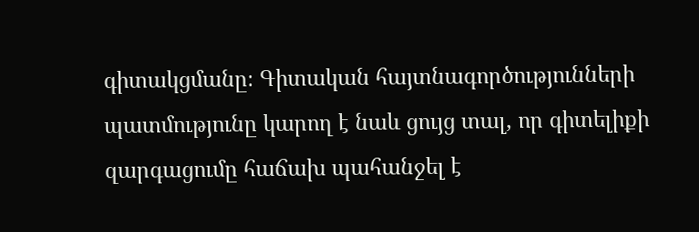գիտակցմանը։ Գիտական հայտնագործությունների պատմությունը կարող է նաև ցույց տալ, որ գիտելիքի զարգացումը հաճախ պահանջել է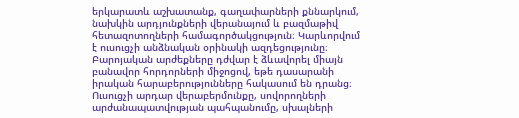երկարատև աշխատանք, գաղափարների քննարկում, նախկին արդյունքների վերանայում և բազմաթիվ հետազոտողների համագործակցություն։ Կարևորվում է ուսուցչի անձնական օրինակի ազդեցությունը։ Բարոյական արժեքները դժվար է ձևավորել միայն բանավոր հորդորների միջոցով, եթե դասարանի իրական հարաբերությունները հակասում են դրանց։ Ուսուցչի արդար վերաբերմունքը, սովորողների արժանապատվության պահպանումը, սխալների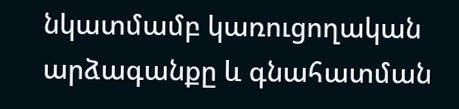նկատմամբ կառուցողական արձագանքը և գնահատման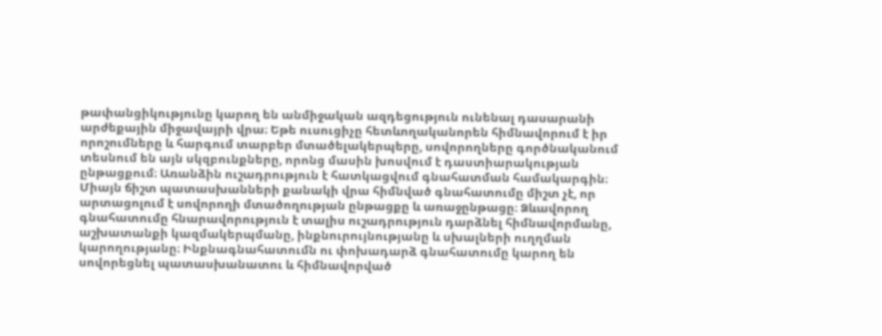թափանցիկությունը կարող են անմիջական ազդեցություն ունենալ դասարանի արժեքային միջավայրի վրա։ Եթե ուսուցիչը հետևողականորեն հիմնավորում է իր որոշումները և հարգում տարբեր մտածելակերպերը, սովորողները գործնականում տեսնում են այն սկզբունքները, որոնց մասին խոսվում է դաստիարակության ընթացքում։ Առանձին ուշադրություն է հատկացվում գնահատման համակարգին։ Միայն ճիշտ պատասխանների քանակի վրա հիմնված գնահատումը միշտ չէ, որ արտացոլում է սովորողի մտածողության ընթացքը և առաջընթացը։ Ձևավորող գնահատումը հնարավորություն է տալիս ուշադրություն դարձնել հիմնավորմանը, աշխատանքի կազմակերպմանը, ինքնուրույնությանը և սխալների ուղղման կարողությանը։ Ինքնագնահատումն ու փոխադարձ գնահատումը կարող են սովորեցնել պատասխանատու և հիմնավորված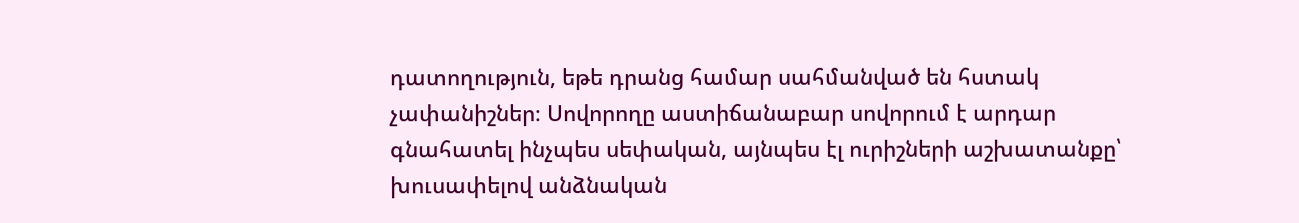դատողություն, եթե դրանց համար սահմանված են հստակ չափանիշներ։ Սովորողը աստիճանաբար սովորում է արդար գնահատել ինչպես սեփական, այնպես էլ ուրիշների աշխատանքը՝ խուսափելով անձնական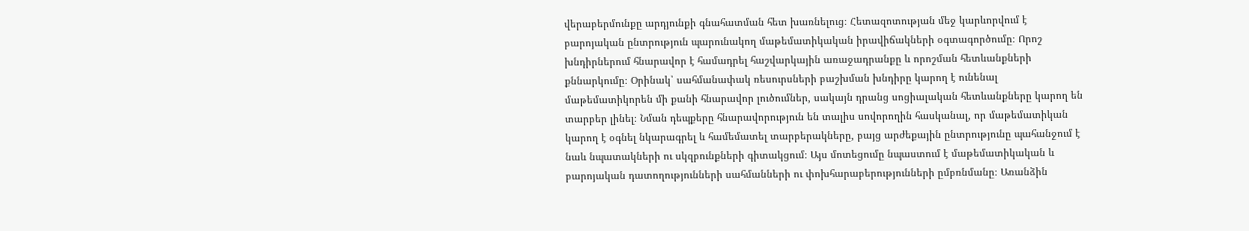վերաբերմունքը արդյունքի գնահատման հետ խառնելուց։ Հետազոտության մեջ կարևորվում է բարոյական ընտրություն պարունակող մաթեմատիկական իրավիճակների օգտագործումը։ Որոշ խնդիրներում հնարավոր է համադրել հաշվարկային առաջադրանքը և որոշման հետևանքների քննարկումը։ Օրինակ՝ սահմանափակ ռեսուրսների բաշխման խնդիրը կարող է ունենալ մաթեմատիկորեն մի քանի հնարավոր լուծումներ, սակայն դրանց սոցիալական հետևանքները կարող են տարբեր լինել։ Նման դեպքերը հնարավորություն են տալիս սովորողին հասկանալ, որ մաթեմատիկան կարող է օգնել նկարագրել և համեմատել տարբերակները, բայց արժեքային ընտրությունը պահանջում է նաև նպատակների ու սկզբունքների գիտակցում։ Այս մոտեցումը նպաստում է մաթեմատիկական և բարոյական դատողությունների սահմանների ու փոխհարաբերությունների ըմբռնմանը։ Առանձին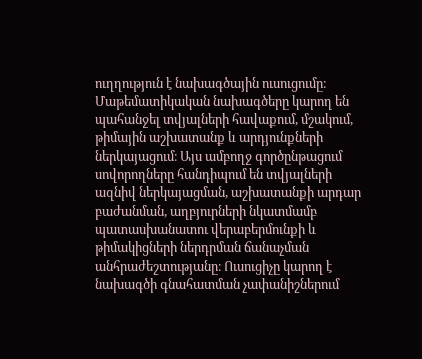ուղղություն է նախագծային ուսուցումը։ Մաթեմատիկական նախագծերը կարող են պահանջել տվյալների հավաքում, մշակում, թիմային աշխատանք և արդյունքների ներկայացում։ Այս ամբողջ գործընթացում սովորողները հանդիպում են տվյալների ազնիվ ներկայացման, աշխատանքի արդար բաժանման, աղբյուրների նկատմամբ պատասխանատու վերաբերմունքի և թիմակիցների ներդրման ճանաչման անհրաժեշտությանը։ Ուսուցիչը կարող է նախագծի գնահատման չափանիշներում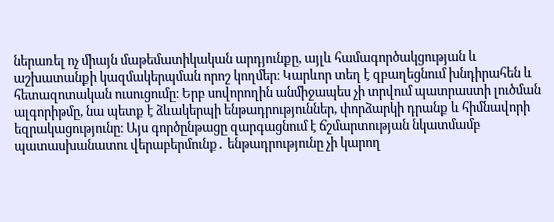ներառել ոչ միայն մաթեմատիկական արդյունքը, այլև համագործակցության և աշխատանքի կազմակերպման որոշ կողմեր։ Կարևոր տեղ է զբաղեցնում խնդիրահեն և հետազոտական ուսուցումը։ Երբ սովորողին անմիջապես չի տրվում պատրաստի լուծման ալգորիթմը, նա պետք է ձևակերպի ենթադրություններ, փորձարկի դրանք և հիմնավորի եզրակացությունը։ Այս գործընթացը զարգացնում է ճշմարտության նկատմամբ պատասխանատու վերաբերմունք․ ենթադրությունը չի կարող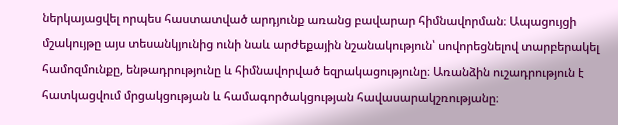ներկայացվել որպես հաստատված արդյունք առանց բավարար հիմնավորման։ Ապացույցի մշակույթը այս տեսանկյունից ունի նաև արժեքային նշանակություն՝ սովորեցնելով տարբերակել համոզմունքը, ենթադրությունը և հիմնավորված եզրակացությունը։ Առանձին ուշադրություն է հատկացվում մրցակցության և համագործակցության հավասարակշռությանը։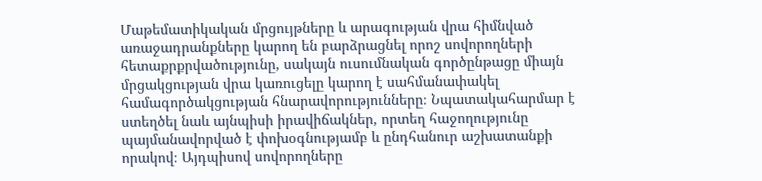Մաթեմատիկական մրցույթները և արագության վրա հիմնված առաջադրանքները կարող են բարձրացնել որոշ սովորողների հետաքրքրվածությունը, սակայն ուսումնական գործընթացը միայն մրցակցության վրա կառուցելը կարող է սահմանափակել համագործակցության հնարավորությունները։ Նպատակահարմար է ստեղծել նաև այնպիսի իրավիճակներ, որտեղ հաջողությունը պայմանավորված է փոխօգնությամբ և ընդհանուր աշխատանքի որակով։ Այդպիսով սովորողները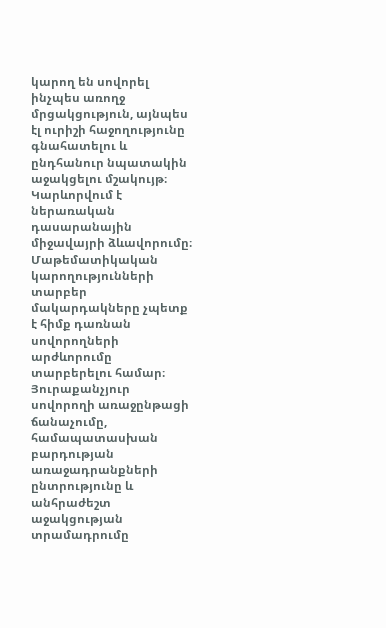կարող են սովորել ինչպես առողջ մրցակցություն, այնպես էլ ուրիշի հաջողությունը գնահատելու և ընդհանուր նպատակին աջակցելու մշակույթ։ Կարևորվում է ներառական դասարանային միջավայրի ձևավորումը։ Մաթեմատիկական կարողությունների տարբեր մակարդակները չպետք է հիմք դառնան սովորողների արժևորումը տարբերելու համար։ Յուրաքանչյուր սովորողի առաջընթացի ճանաչումը, համապատասխան բարդության առաջադրանքների ընտրությունը և անհրաժեշտ աջակցության տրամադրումը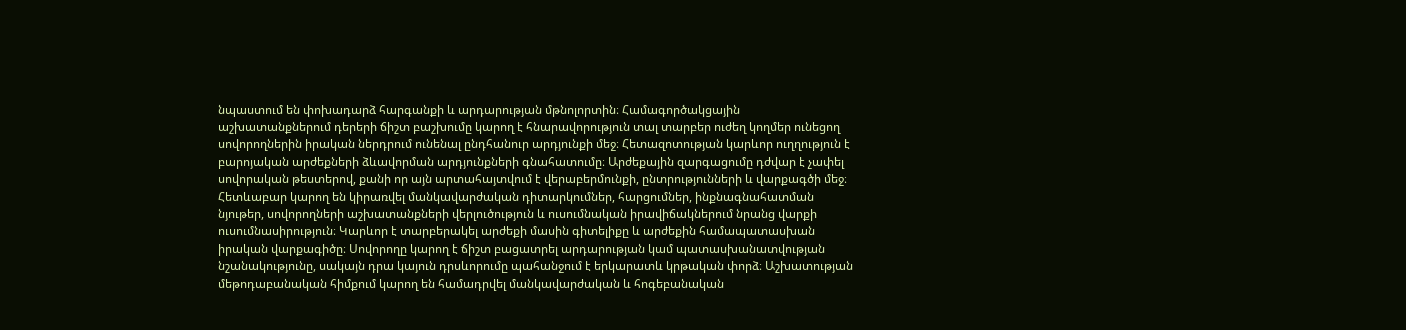նպաստում են փոխադարձ հարգանքի և արդարության մթնոլորտին։ Համագործակցային աշխատանքներում դերերի ճիշտ բաշխումը կարող է հնարավորություն տալ տարբեր ուժեղ կողմեր ունեցող սովորողներին իրական ներդրում ունենալ ընդհանուր արդյունքի մեջ։ Հետազոտության կարևոր ուղղություն է բարոյական արժեքների ձևավորման արդյունքների գնահատումը։ Արժեքային զարգացումը դժվար է չափել սովորական թեստերով, քանի որ այն արտահայտվում է վերաբերմունքի, ընտրությունների և վարքագծի մեջ։ Հետևաբար կարող են կիրառվել մանկավարժական դիտարկումներ, հարցումներ, ինքնագնահատման նյութեր, սովորողների աշխատանքների վերլուծություն և ուսումնական իրավիճակներում նրանց վարքի ուսումնասիրություն։ Կարևոր է տարբերակել արժեքի մասին գիտելիքը և արժեքին համապատասխան իրական վարքագիծը։ Սովորողը կարող է ճիշտ բացատրել արդարության կամ պատասխանատվության նշանակությունը, սակայն դրա կայուն դրսևորումը պահանջում է երկարատև կրթական փորձ։ Աշխատության մեթոդաբանական հիմքում կարող են համադրվել մանկավարժական և հոգեբանական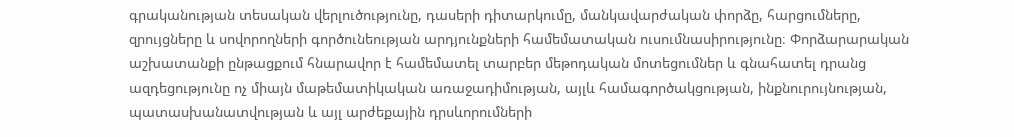գրականության տեսական վերլուծությունը, դասերի դիտարկումը, մանկավարժական փորձը, հարցումները, զրույցները և սովորողների գործունեության արդյունքների համեմատական ուսումնասիրությունը։ Փորձարարական աշխատանքի ընթացքում հնարավոր է համեմատել տարբեր մեթոդական մոտեցումներ և գնահատել դրանց ազդեցությունը ոչ միայն մաթեմատիկական առաջադիմության, այլև համագործակցության, ինքնուրույնության, պատասխանատվության և այլ արժեքային դրսևորումների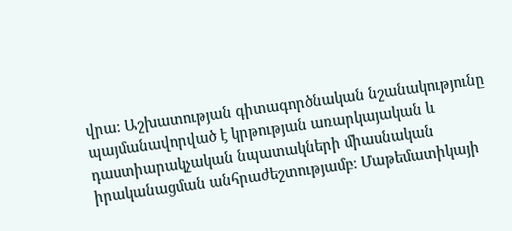վրա։ Աշխատության գիտագործնական նշանակությունը պայմանավորված է կրթության առարկայական և դաստիարակչական նպատակների միասնական իրականացման անհրաժեշտությամբ։ Մաթեմատիկայի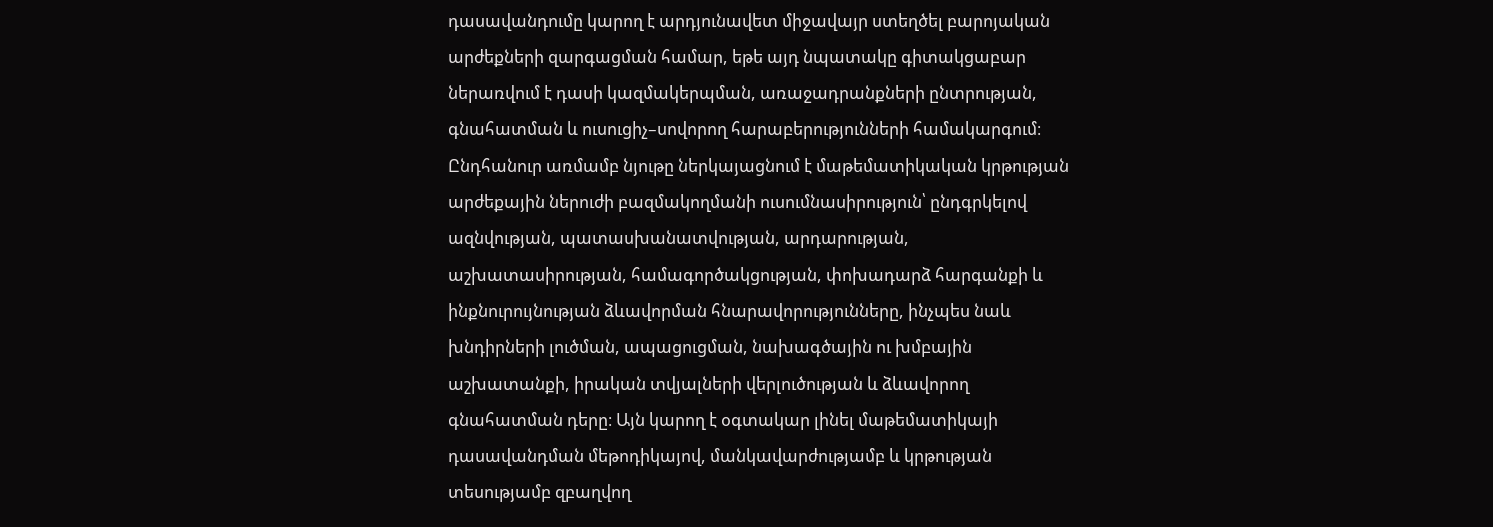դասավանդումը կարող է արդյունավետ միջավայր ստեղծել բարոյական արժեքների զարգացման համար, եթե այդ նպատակը գիտակցաբար ներառվում է դասի կազմակերպման, առաջադրանքների ընտրության, գնահատման և ուսուցիչ–սովորող հարաբերությունների համակարգում։ Ընդհանուր առմամբ նյութը ներկայացնում է մաթեմատիկական կրթության արժեքային ներուժի բազմակողմանի ուսումնասիրություն՝ ընդգրկելով ազնվության, պատասխանատվության, արդարության, աշխատասիրության, համագործակցության, փոխադարձ հարգանքի և ինքնուրույնության ձևավորման հնարավորությունները, ինչպես նաև խնդիրների լուծման, ապացուցման, նախագծային ու խմբային աշխատանքի, իրական տվյալների վերլուծության և ձևավորող գնահատման դերը։ Այն կարող է օգտակար լինել մաթեմատիկայի դասավանդման մեթոդիկայով, մանկավարժությամբ և կրթության տեսությամբ զբաղվող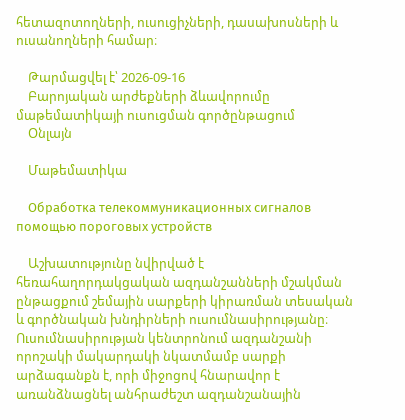հետազոտողների, ուսուցիչների, դասախոսների և ուսանողների համար։

    Թարմացվել է՝ 2026-09-16
    Բարոյական արժեքների ձևավորումը մաթեմատիկայի ուսուցման գործընթացում
    Օնլայն

    Մաթեմատիկա

    Обработка телекоммуникационных сигналов помощью пороговых устройств

    Աշխատությունը նվիրված է հեռահաղորդակցական ազդանշանների մշակման ընթացքում շեմային սարքերի կիրառման տեսական և գործնական խնդիրների ուսումնասիրությանը։ Ուսումնասիրության կենտրոնում ազդանշանի որոշակի մակարդակի նկատմամբ սարքի արձագանքն է, որի միջոցով հնարավոր է առանձնացնել անհրաժեշտ ազդանշանային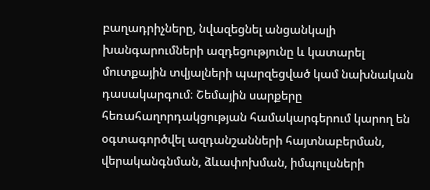բաղադրիչները, նվազեցնել անցանկալի խանգարումների ազդեցությունը և կատարել մուտքային տվյալների պարզեցված կամ նախնական դասակարգում։ Շեմային սարքերը հեռահաղորդակցության համակարգերում կարող են օգտագործվել ազդանշանների հայտնաբերման, վերականգնման, ձևափոխման, իմպուլսների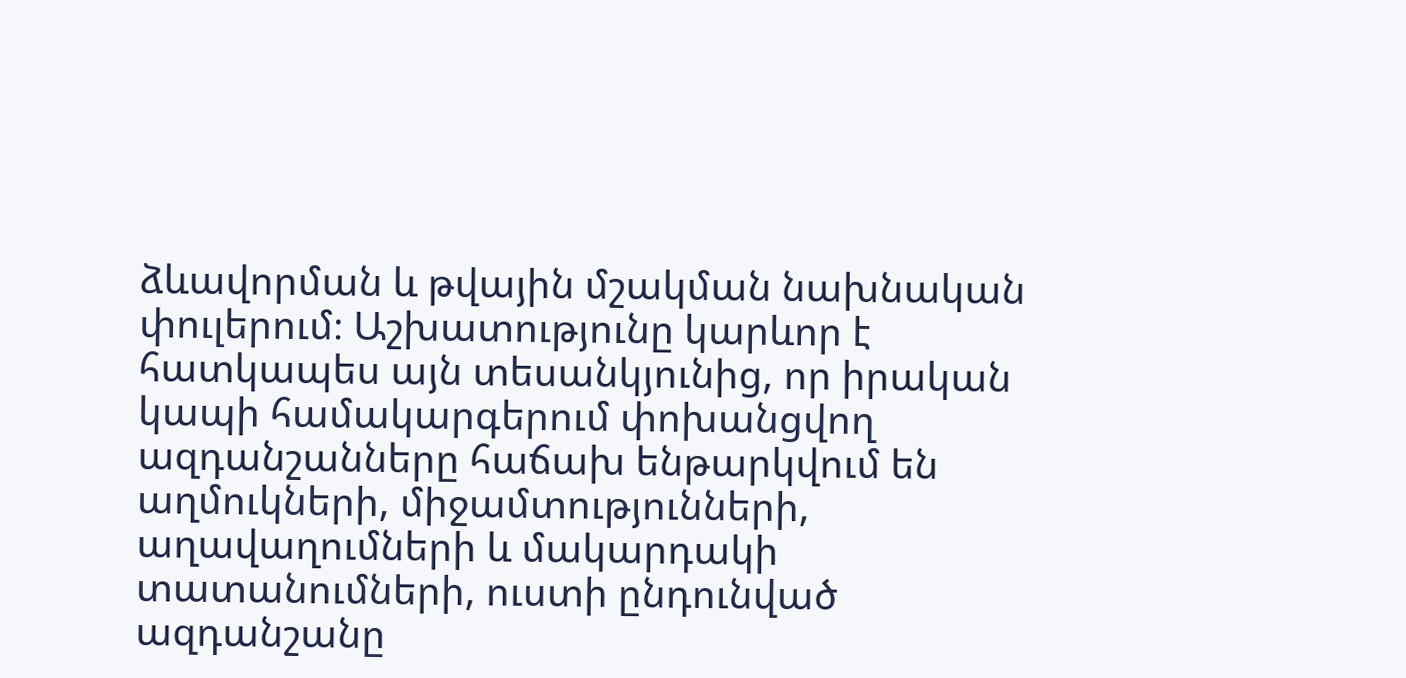ձևավորման և թվային մշակման նախնական փուլերում։ Աշխատությունը կարևոր է հատկապես այն տեսանկյունից, որ իրական կապի համակարգերում փոխանցվող ազդանշանները հաճախ ենթարկվում են աղմուկների, միջամտությունների, աղավաղումների և մակարդակի տատանումների, ուստի ընդունված ազդանշանը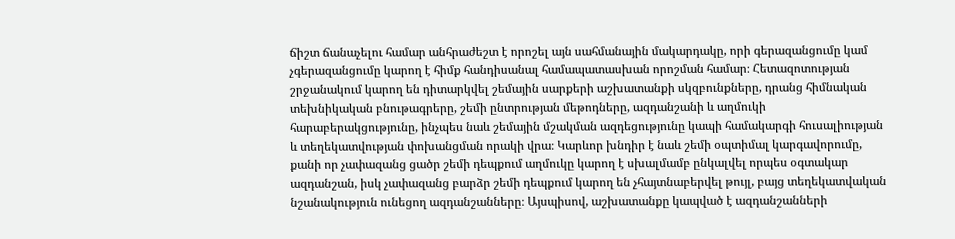ճիշտ ճանաչելու համար անհրաժեշտ է որոշել այն սահմանային մակարդակը, որի գերազանցումը կամ չգերազանցումը կարող է հիմք հանդիսանալ համապատասխան որոշման համար։ Հետազոտության շրջանակում կարող են դիտարկվել շեմային սարքերի աշխատանքի սկզբունքները, դրանց հիմնական տեխնիկական բնութագրերը, շեմի ընտրության մեթոդները, ազդանշանի և աղմուկի հարաբերակցությունը, ինչպես նաև շեմային մշակման ազդեցությունը կապի համակարգի հուսալիության և տեղեկատվության փոխանցման որակի վրա։ Կարևոր խնդիր է նաև շեմի օպտիմալ կարգավորումը, քանի որ չափազանց ցածր շեմի դեպքում աղմուկը կարող է սխալմամբ ընկալվել որպես օգտակար ազդանշան, իսկ չափազանց բարձր շեմի դեպքում կարող են չհայտնաբերվել թույլ, բայց տեղեկատվական նշանակություն ունեցող ազդանշանները։ Այսպիսով, աշխատանքը կապված է ազդանշանների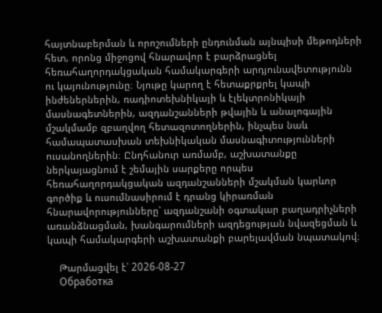հայտնաբերման և որոշումների ընդունման այնպիսի մեթոդների հետ, որոնց միջոցով հնարավոր է բարձրացնել հեռահաղորդակցական համակարգերի արդյունավետությունն ու կայունությունը։ Նյութը կարող է հետաքրքրել կապի ինժեներներին, ռադիոտեխնիկայի և էլեկտրոնիկայի մասնագետներին, ազդանշանների թվային և անալոգային մշակմամբ զբաղվող հետազոտողներին, ինչպես նաև համապատասխան տեխնիկական մասնագիտությունների ուսանողներին։ Ընդհանուր առմամբ, աշխատանքը ներկայացնում է շեմային սարքերը որպես հեռահաղորդակցական ազդանշանների մշակման կարևոր գործիք և ուսումնասիրում է դրանց կիրառման հնարավորությունները՝ ազդանշանի օգտակար բաղադրիչների առանձնացման, խանգարումների ազդեցության նվազեցման և կապի համակարգերի աշխատանքի բարելավման նպատակով։

    Թարմացվել է՝ 2026-08-27
    Обработка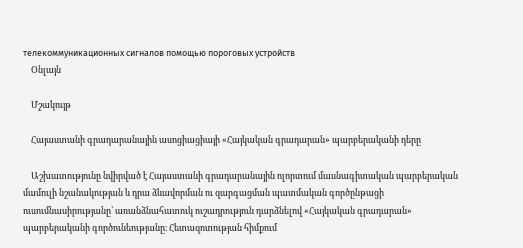телекоммуникационных сигналов помощью пороговых устройств
    Օնլայն

    Մշակույթ

    Հայաստանի գրադարանային ասոցիացիայի «Հայկական գրադարան» պարբերականի դերը

    Աշխատությունը նվիրված է Հայաստանի գրադարանային ոլորտում մասնագիտական պարբերական մամուլի նշանակության և դրա ձևավորման ու զարգացման պատմական գործընթացի ուսումնասիրությանը՝ առանձնահատուկ ուշադրություն դարձնելով «Հայկական գրադարան» պարբերականի գործունեությանը։ Հետազոտության հիմքում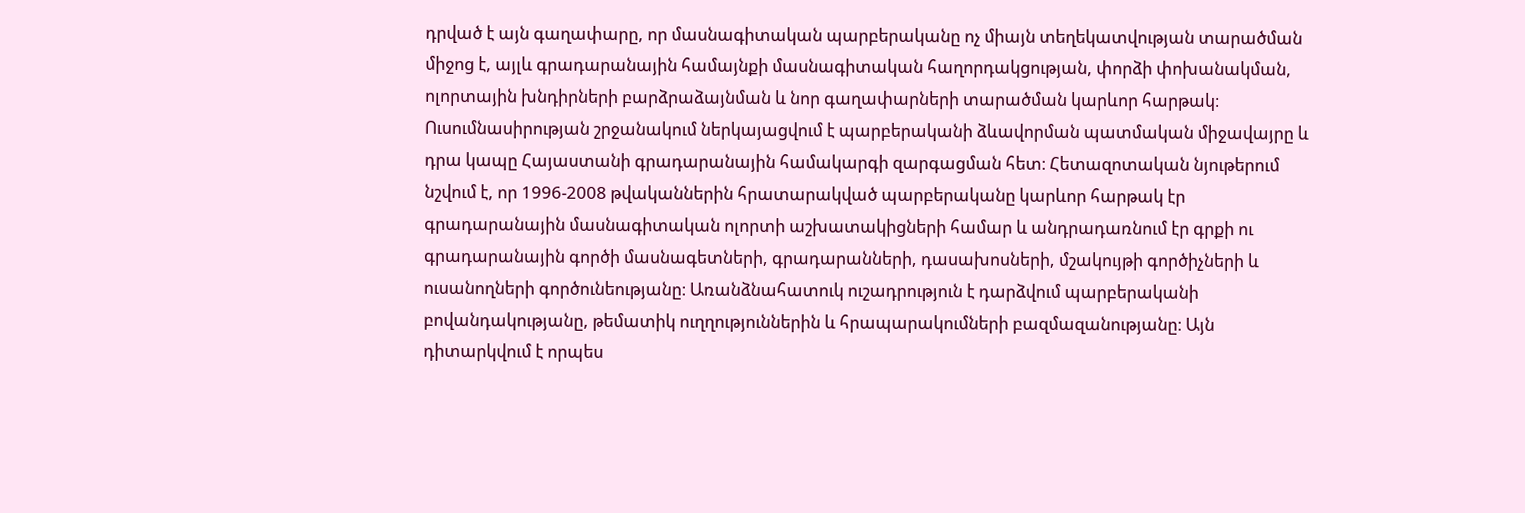դրված է այն գաղափարը, որ մասնագիտական պարբերականը ոչ միայն տեղեկատվության տարածման միջոց է, այլև գրադարանային համայնքի մասնագիտական հաղորդակցության, փորձի փոխանակման, ոլորտային խնդիրների բարձրաձայնման և նոր գաղափարների տարածման կարևոր հարթակ։ Ուսումնասիրության շրջանակում ներկայացվում է պարբերականի ձևավորման պատմական միջավայրը և դրա կապը Հայաստանի գրադարանային համակարգի զարգացման հետ։ Հետազոտական նյութերում նշվում է, որ 1996-2008 թվականներին հրատարակված պարբերականը կարևոր հարթակ էր գրադարանային մասնագիտական ոլորտի աշխատակիցների համար և անդրադառնում էր գրքի ու գրադարանային գործի մասնագետների, գրադարանների, դասախոսների, մշակույթի գործիչների և ուսանողների գործունեությանը։ Առանձնահատուկ ուշադրություն է դարձվում պարբերականի բովանդակությանը, թեմատիկ ուղղություններին և հրապարակումների բազմազանությանը։ Այն դիտարկվում է որպես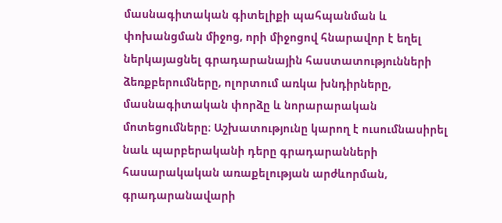մասնագիտական գիտելիքի պահպանման և փոխանցման միջոց, որի միջոցով հնարավոր է եղել ներկայացնել գրադարանային հաստատությունների ձեռքբերումները, ոլորտում առկա խնդիրները, մասնագիտական փորձը և նորարարական մոտեցումները։ Աշխատությունը կարող է ուսումնասիրել նաև պարբերականի դերը գրադարանների հասարակական առաքելության արժևորման, գրադարանավարի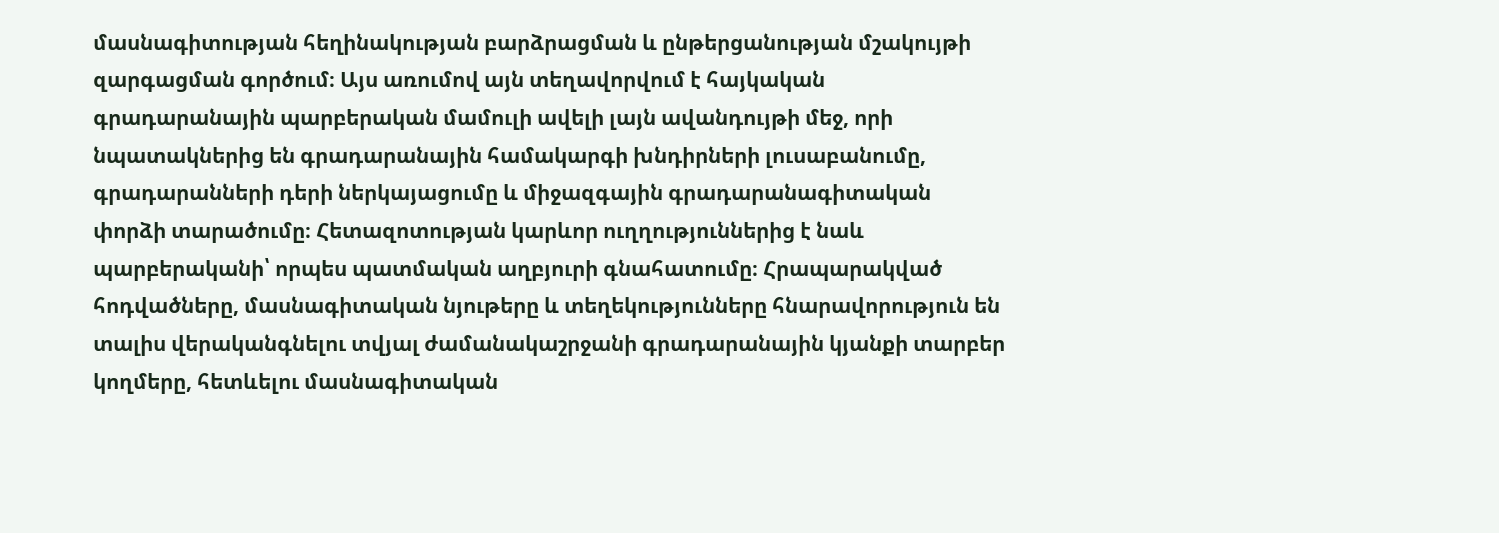մասնագիտության հեղինակության բարձրացման և ընթերցանության մշակույթի զարգացման գործում։ Այս առումով այն տեղավորվում է հայկական գրադարանային պարբերական մամուլի ավելի լայն ավանդույթի մեջ, որի նպատակներից են գրադարանային համակարգի խնդիրների լուսաբանումը, գրադարանների դերի ներկայացումը և միջազգային գրադարանագիտական փորձի տարածումը։ Հետազոտության կարևոր ուղղություններից է նաև պարբերականի՝ որպես պատմական աղբյուրի գնահատումը։ Հրապարակված հոդվածները, մասնագիտական նյութերը և տեղեկությունները հնարավորություն են տալիս վերականգնելու տվյալ ժամանակաշրջանի գրադարանային կյանքի տարբեր կողմերը, հետևելու մասնագիտական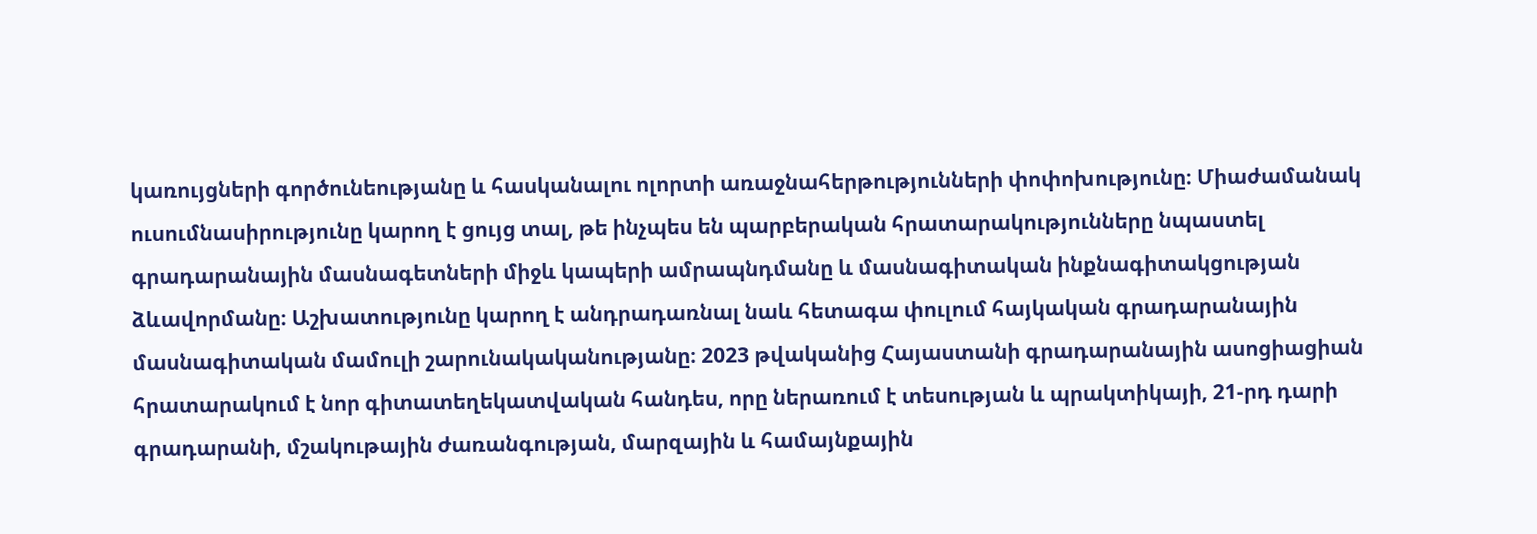կառույցների գործունեությանը և հասկանալու ոլորտի առաջնահերթությունների փոփոխությունը։ Միաժամանակ ուսումնասիրությունը կարող է ցույց տալ, թե ինչպես են պարբերական հրատարակությունները նպաստել գրադարանային մասնագետների միջև կապերի ամրապնդմանը և մասնագիտական ինքնագիտակցության ձևավորմանը։ Աշխատությունը կարող է անդրադառնալ նաև հետագա փուլում հայկական գրադարանային մասնագիտական մամուլի շարունակականությանը։ 2023 թվականից Հայաստանի գրադարանային ասոցիացիան հրատարակում է նոր գիտատեղեկատվական հանդես, որը ներառում է տեսության և պրակտիկայի, 21-րդ դարի գրադարանի, մշակութային ժառանգության, մարզային և համայնքային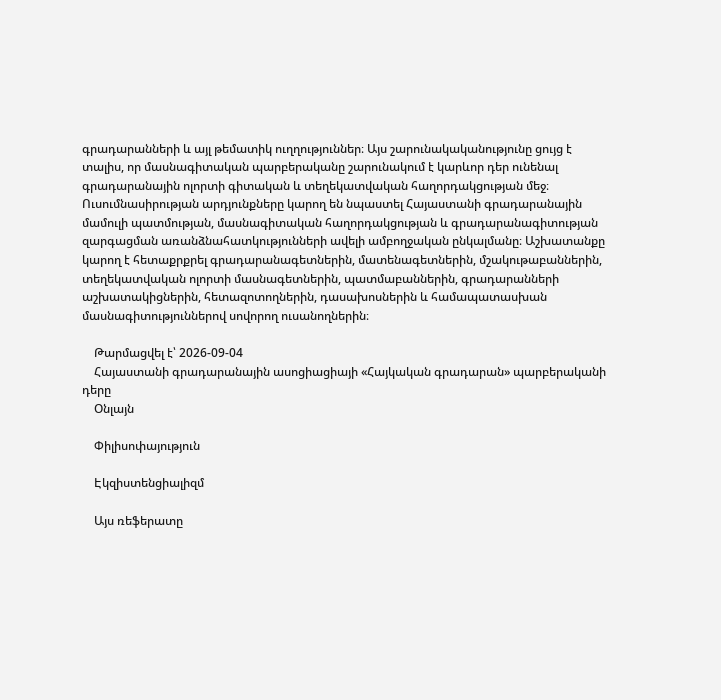գրադարանների և այլ թեմատիկ ուղղություններ։ Այս շարունակականությունը ցույց է տալիս, որ մասնագիտական պարբերականը շարունակում է կարևոր դեր ունենալ գրադարանային ոլորտի գիտական և տեղեկատվական հաղորդակցության մեջ։ Ուսումնասիրության արդյունքները կարող են նպաստել Հայաստանի գրադարանային մամուլի պատմության, մասնագիտական հաղորդակցության և գրադարանագիտության զարգացման առանձնահատկությունների ավելի ամբողջական ընկալմանը։ Աշխատանքը կարող է հետաքրքրել գրադարանագետներին, մատենագետներին, մշակութաբաններին, տեղեկատվական ոլորտի մասնագետներին, պատմաբաններին, գրադարանների աշխատակիցներին, հետազոտողներին, դասախոսներին և համապատասխան մասնագիտություններով սովորող ուսանողներին։

    Թարմացվել է՝ 2026-09-04
    Հայաստանի գրադարանային ասոցիացիայի «Հայկական գրադարան» պարբերականի դերը
    Օնլայն

    Փիլիսոփայություն

    Էկզիստենցիալիզմ

    Այս ռեֆերատը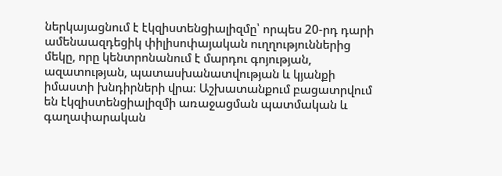ներկայացնում է էկզիստենցիալիզմը՝ որպես 20-րդ դարի ամենաազդեցիկ փիլիսոփայական ուղղություններից մեկը, որը կենտրոնանում է մարդու գոյության, ազատության, պատասխանատվության և կյանքի իմաստի խնդիրների վրա։ Աշխատանքում բացատրվում են էկզիստենցիալիզմի առաջացման պատմական և գաղափարական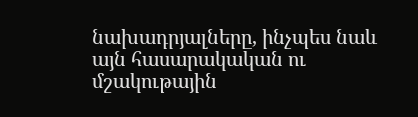նախադրյալները, ինչպես նաև այն հասարակական ու մշակութային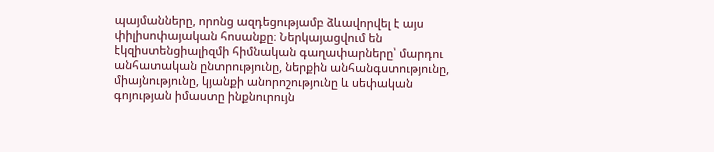պայմանները, որոնց ազդեցությամբ ձևավորվել է այս փիլիսոփայական հոսանքը։ Ներկայացվում են էկզիստենցիալիզմի հիմնական գաղափարները՝ մարդու անհատական ընտրությունը, ներքին անհանգստությունը, միայնությունը, կյանքի անորոշությունը և սեփական գոյության իմաստը ինքնուրույն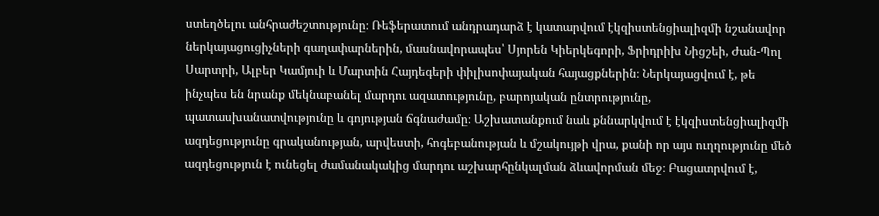ստեղծելու անհրաժեշտությունը։ Ռեֆերատում անդրադարձ է կատարվում էկզիստենցիալիզմի նշանավոր ներկայացուցիչների գաղափարներին, մասնավորապես՝ Սյորեն Կիերկեգորի, Ֆրիդրիխ Նիցշեի, Ժան-Պոլ Սարտրի, Ալբեր Կամյուի և Մարտին Հայդեգերի փիլիսոփայական հայացքներին։ Ներկայացվում է, թե ինչպես են նրանք մեկնաբանել մարդու ազատությունը, բարոյական ընտրությունը, պատասխանատվությունը և գոյության ճգնաժամը։ Աշխատանքում նաև քննարկվում է էկզիստենցիալիզմի ազդեցությունը գրականության, արվեստի, հոգեբանության և մշակույթի վրա, քանի որ այս ուղղությունը մեծ ազդեցություն է ունեցել ժամանակակից մարդու աշխարհընկալման ձևավորման մեջ։ Բացատրվում է,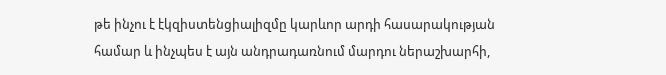թե ինչու է էկզիստենցիալիզմը կարևոր արդի հասարակության համար և ինչպես է այն անդրադառնում մարդու ներաշխարհի,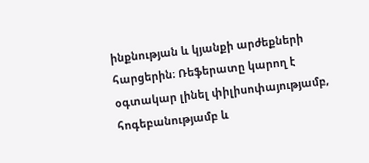ինքնության և կյանքի արժեքների հարցերին։ Ռեֆերատը կարող է օգտակար լինել փիլիսոփայությամբ, հոգեբանությամբ և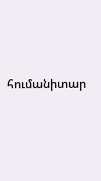հումանիտար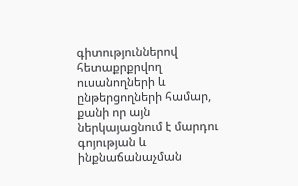գիտություններով հետաքրքրվող ուսանողների և ընթերցողների համար, քանի որ այն ներկայացնում է մարդու գոյության և ինքնաճանաչման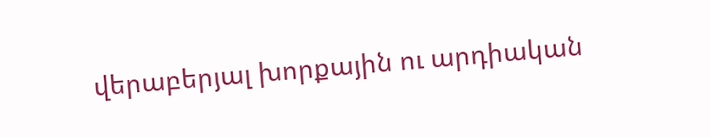վերաբերյալ խորքային ու արդիական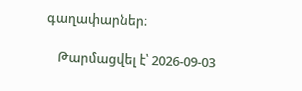գաղափարներ։

    Թարմացվել է՝ 2026-09-03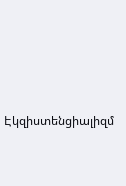Էկզիստենցիալիզմ